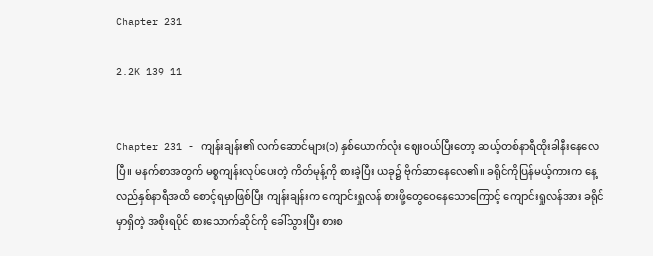Chapter 231

2.2K 139 11


Chapter 231 - ကျန်းချန်း၏ လက်ဆောင်များ(၁) နှစ်ယောက်လုံး ဈေးဝယ်ပြီးတော့ ဆယ့်တစ်နာရီထိုးခါနီးနေလေပြီ။ မနက်စာအတွက် မစ္စကျန်းလုပ်ပေးတဲ့ ကိတ်မုန့်ကို စားခဲ့ပြီး ယခု၌ ဗိုက်ဆာနေလေ၏။ ခရိုင်ကိုပြန်မယ့်ကားက နေ့လည်နှစ်နာရီအထိ စောင့်ရမှာဖြစ်ပြီး ကျန်းချန်းက ကျောင်းရှုလန် စားဖို့တွေဝေနေသောကြောင့် ကျောင်းရှုလန်အား ခရိုင်မှာရှိတဲ့ အစိုးရပိုင် စားသောက်ဆိုင်ကို ခေါ်သွားပြီး စားစ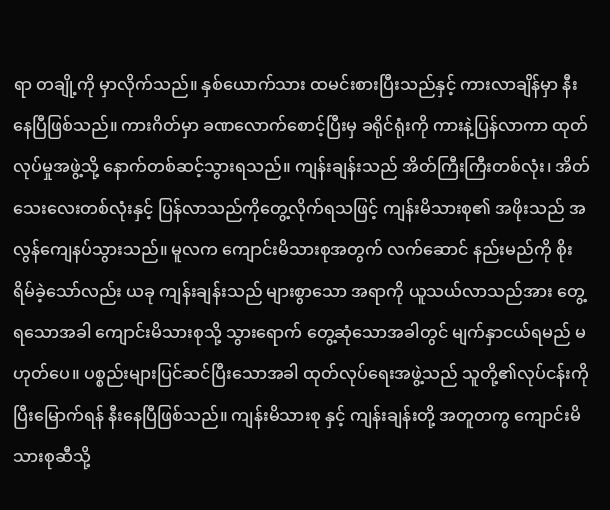ရာ တချို့ကို မှာလိုက်သည်။ နှစ်ယောက်သား ထမင်းစားပြီးသည်နှင့် ကားလာချိန်မှာ နီးနေပြီဖြစ်သည်။ ကားဂိတ်မှာ ခဏလောက်စောင့်ပြီးမှ ခရိုင်ရုံးကို ကားနဲ့ပြန်လာကာ ထုတ်လုပ်မှုအဖွဲ့သို့ နောက်တစ်ဆင့်သွားရသည်။ ကျန်းချန်းသည် အိတ်ကြီးကြီးတစ်လုံး၊ အိတ်သေးလေးတစ်လုံးနှင့် ပြန်လာသည်ကိုတွေ့လိုက်ရသဖြင့် ကျန်းမိသားစု၏ အဖိုးသည် အလွန်ကျေနပ်သွားသည်။ မူလက ကျောင်းမိသားစုအတွက် လက်ဆောင် နည်းမည်ကို စိုးရိမ်ခဲ့သော်လည်း ယခု ကျန်းချန်းသည် များစွာသော အရာကို ယူသယ်လာသည်အား တွေ့ရသောအခါ ကျောင်းမိသားစုသို့ သွားရောက် တွေ့ဆုံသောအခါတွင် မျက်နှာငယ်ရမည် မဟုတ်ပေ။ ပစ္စည်းများပြင်ဆင်ပြီးသောအခါ ထုတ်လုပ်ရေးအဖွဲ့သည် သူတို့၏လုပ်ငန်းကို ပြီးမြောက်ရန် နီးနေပြီဖြစ်သည်။ ကျန်းမိသားစု နှင့် ကျန်းချန်းတို့ အတူတကွ ကျောင်းမိသားစုဆီသို့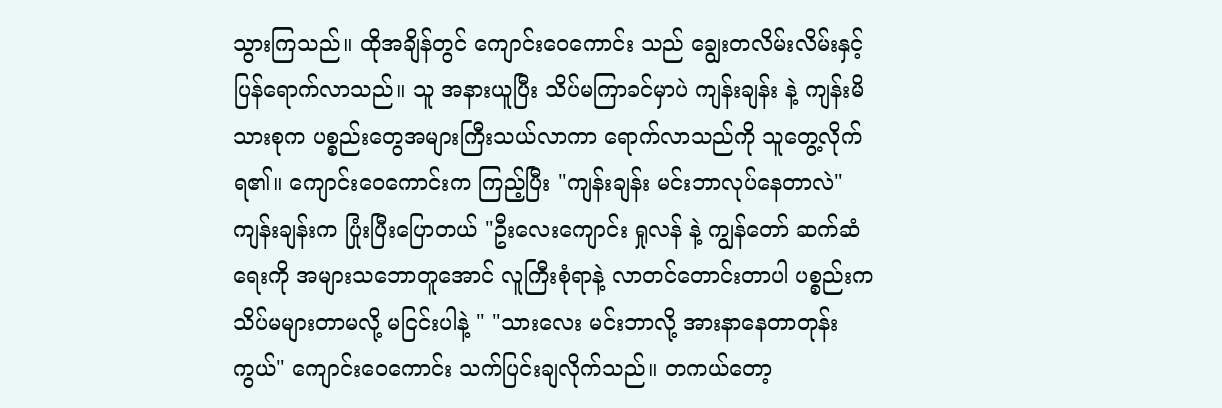သွားကြသည်။ ထိုအချိန်တွင် ကျောင်းဝေကောင်း သည် ချွေးတလိမ်းလိမ်းနှင့် ပြန်ရောက်လာသည်။ သူ အနားယူပြီး သိပ်မကြာခင်မှာပဲ ကျန်းချန်း နဲ့ ကျန်းမိသားစုက ပစ္စည်းတွေအများကြီးသယ်လာကာ ရောက်လာသည်ကို သူတွေ့လိုက်ရ၏။ ကျောင်းဝေကောင်းက ကြည့်ပြီး "ကျန်းချန်း မင်းဘာလုပ်နေတာလဲ" ကျန်းချန်းက ပြုံးပြီးပြောတယ် "ဦးလေးကျောင်း ရှုလန် နဲ့ ကျွန်တော် ဆက်ဆံရေးကို အများသဘောတူအောင် လူကြီးစုံရာနဲ့ လာတင်တောင်းတာပါ ပစ္စည်းက သိပ်မများတာမလို့ မငြင်းပါနဲ့ " "သားလေး မင်းဘာလို့ အားနာနေတာတုန်းကွယ်" ကျောင်းဝေကောင်း သက်ပြင်းချလိုက်သည်။ တကယ်တော့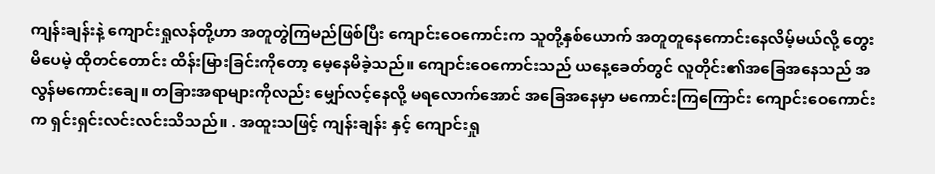ကျန်းချန်းနဲ့ ကျောင်းရှုလန်တို့ဟာ အတူတွဲကြမည်ဖြစ်ပြီး ကျောင်းဝေကောင်းက သူတို့နှစ်ယောက် အတူတူနေကောင်းနေလိမ့်မယ်လို့ တွေးမိပေမဲ့ ထိုတင်တောင်း ထိန်းမြားခြင်းကိုတော့ မေ့နေမိခဲ့သည်။ ကျောင်းဝေကောင်းသည် ယနေ့ခေတ်တွင် လူတိုင်း၏အခြေအနေသည် အလွန်မကောင်းချေ။ တခြားအရာများကိုလည်း မျှော်လင့်နေလို့ မရလောက်အောင် အခြေအနေမှာ မကောင်းကြကြောင်း ကျောင်းဝေကောင်းက ရှင်းရှင်းလင်းလင်းသိသည်။ . အထူးသဖြင့် ကျန်းချန်း နှင့် ကျောင်းရှု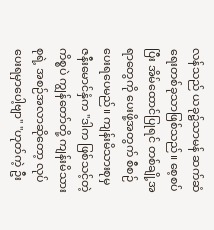လန်သည် ယခု၌သာမန် ဆက်ဆံရေးတစ်ခုသာဖြစ်သည်။ စေ့စပ်ပြီး အိမ်ထောင်ပြုရင် တစ်ချို့အရာတွေကို ပေးဖို့အတွက် စီစဉ်ပေးရပေမည်။ ကျန်းမိသားစုမှ ဇနီးမောင်နှံက "ဒါက ဖြစ်သင့်တဲ့ ကိစ္စပဲ ကျွန်တော်တို့ ကျန်းမိသားစုရဲ့ အစဉ်အလာဆိုတော့ လုပ်ပေးရမှာပေါ့ဗျာ" "ဟုတ်ကဲ့ ဦး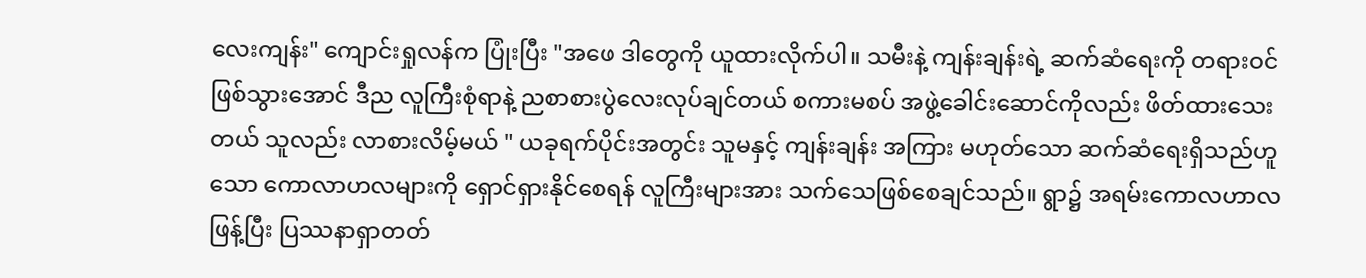လေးကျန်း" ကျောင်းရှုလန်က ပြုံးပြီး "အဖေ ဒါတွေကို ယူထားလိုက်ပါ။ သမီးနဲ့ ကျန်းချန်းရဲ့ ဆက်ဆံရေးကို တရားဝင်ဖြစ်သွားအောင် ဒီည လူကြီးစုံရာနဲ့ ညစာစားပွဲလေးလုပ်ချင်တယ် စကားမစပ် အဖွဲ့ခေါင်းဆောင်ကိုလည်း ဖိတ်ထားသေးတယ် သူလည်း လာစားလိမ့်မယ် " ယခုရက်ပိုင်းအတွင်း သူမနှင့် ကျန်းချန်း အကြား မဟုတ်သော ဆက်ဆံရေးရှိသည်ဟူသော ကောလာဟလများကို ရှောင်ရှားနိုင်စေရန် လူကြီးများအား သက်သေဖြစ်စေချင်သည်။ ရွာ၌ အရမ်းကောလဟာလဖြန့်ပြီး ပြဿနာရှာတတ်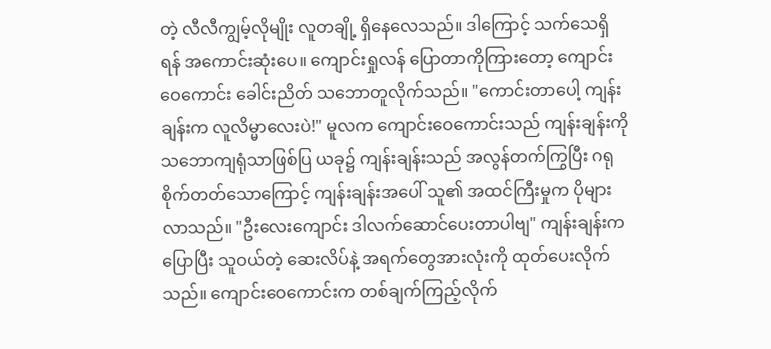တဲ့ လီလီကျွမ့်လိုမျိုး လူတချို့ ရှိနေလေသည်။ ဒါကြောင့် သက်သေရှိရန် အကောင်းဆုံးပေ။ ကျောင်းရှုလန် ပြောတာကိုကြား‌တော့ ကျောင်းဝေကောင်း ခေါင်းညိတ် သဘောတူလိုက်သည်။ "ကောင်းတာပေါ့ ကျန်းချန်းက လူလိမ္မာလေးပဲ!" မူလက ကျောင်းဝေကောင်းသည် ကျန်းချန်းကို သဘောကျရုံသာဖြစ်ပြ ယခု၌ ကျန်းချန်းသည် အလွန်တက်ကြွပြီး ဂရုစိုက်တတ်သောကြောင့် ကျန်းချန်းအပေါ် သူ၏ အထင်ကြီးမှုက ပိုများလာသည်။ "ဦးလေးကျောင်း ဒါလက်ဆောင်ပေးတာပါဗျ" ကျန်းချန်းကပြောပြီး သူဝယ်တဲ့ ဆေးလိပ်နဲ့ အရက်တွေအားလုံးကို ထုတ်ပေးလိုက်သည်။ ကျောင်းဝေကောင်းက တစ်ချက်ကြည့်လိုက်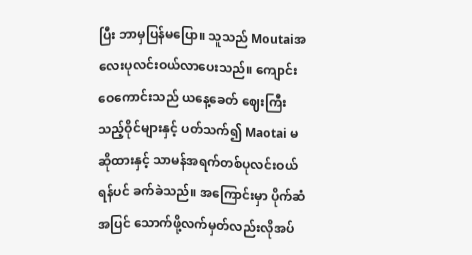ပြီး ဘာမှပြန်မပြော။ သူသည် Moutaiအ လေးပုလင်းဝယ်လာပေးသည်။ ကျောင်းဝေကောင်းသည် ယနေ့ခေတ် ဈေးကြီးသည့်ဝိုင်များနှင့် ပတ်သက်၍ Maotai မဆိုထားနှင့် သာမန်အရက်တစ်ပုလင်းဝယ်ရန်ပင် ခက်ခဲသည်။ အကြောင်းမှာ ပိုက်ဆံအပြင် သောက်ဖို့လက်မှတ်လည်းလိုအပ်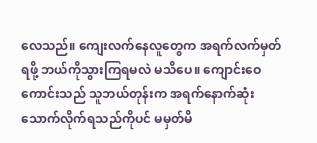လေသည်။ ကျေးလက်နေလူတွေက အရက်လက်မှတ်ရဖို့ ဘယ်ကိုသွားကြရမလဲ မသိပေ။ ကျောင်းဝေကောင်းသည် သူဘယ်တုန်းက အရက်နောက်ဆုံးသောက်လိုက်ရသည်ကိုပင် မမှတ်မိ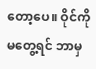တော့ပေ။ ဝိုင်ကို မတွေ့ရင် ဘာမှ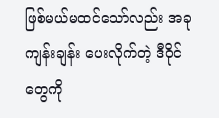ဖြစ်မယ်မထင်သော်လည်း အခု ကျန်းချန်း ပေးလိုက်တဲ့ ဒီဝိုင်တွေကို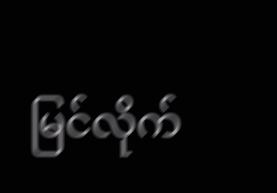မြင်လိုက်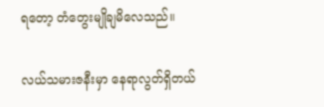ရတော့ တံတွေးမျိုချမိလေသည်။

လယ်သမားဇနီးမှာ နေရာလွတ်ရှိတယ်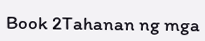Book 2Tahanan ng mga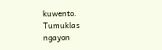kuwento. Tumuklas ngayon